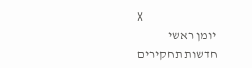X
יומן ראשי
חדשות תחקירים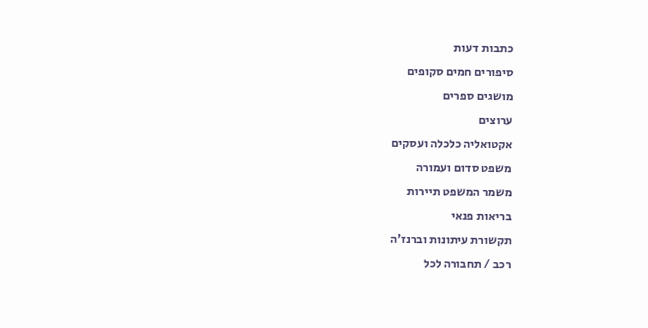כתבות דעות
סיפורים חמים סקופים
מושגים ספרים
ערוצים
אקטואליה כלכלה ועסקים
משפט סדום ועמורה
משמר המשפט תיירות
בריאות פנאי
תקשורת עיתונות וברנז'ה
רכב / תחבורה לכל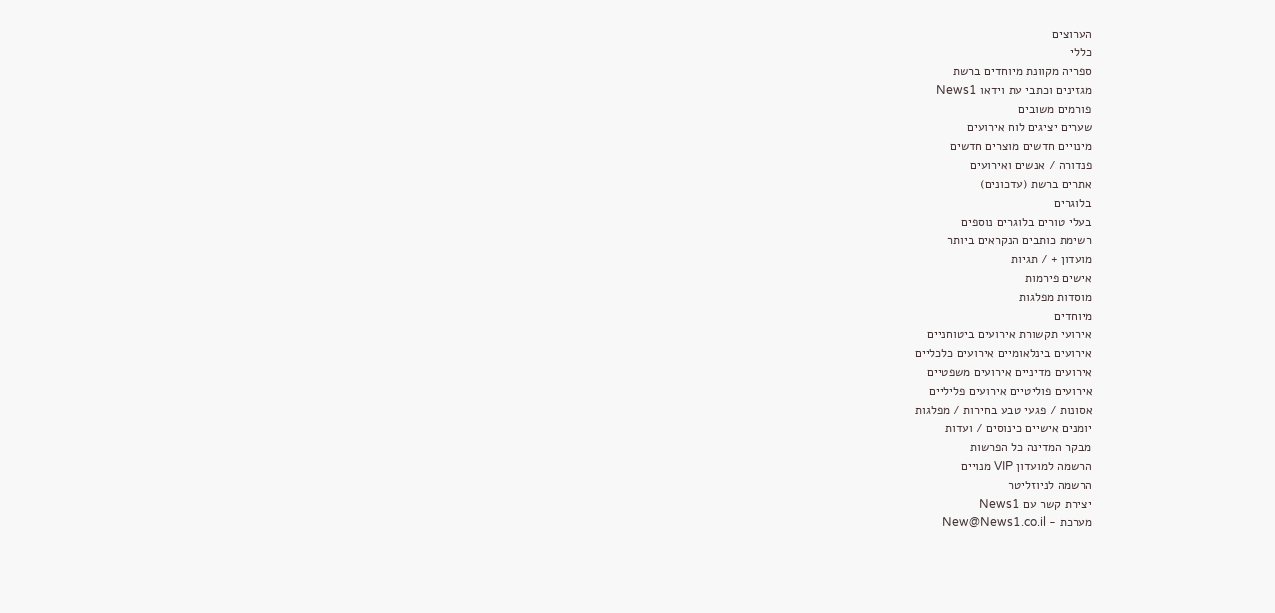הערוצים
כללי
ספריה מקוונת מיוחדים ברשת
מגזינים וכתבי עת וידאו News1
פורמים משובים
שערים יציגים לוח אירועים
מינויים חדשים מוצרים חדשים
פנדורה / אנשים ואירועים
אתרים ברשת (עדכונים)
בלוגרים
בעלי טורים בלוגרים נוספים
רשימת כותבים הנקראים ביותר
מועדון + / תגיות
אישים פירמות
מוסדות מפלגות
מיוחדים
אירועי תקשורת אירועים ביטוחניים
אירועים בינלאומיים אירועים כלכליים
אירועים מדיניים אירועים משפטיים
אירועים פוליטיים אירועים פליליים
אסונות / פגעי טבע בחירות / מפלגות
יומנים אישיים כינוסים / ועדות
מבקר המדינה כל הפרשות
הרשמה למועדון VIP מנויים
הרשמה לניוזליטר
יצירת קשר עם News1
מערכת - New@News1.co.il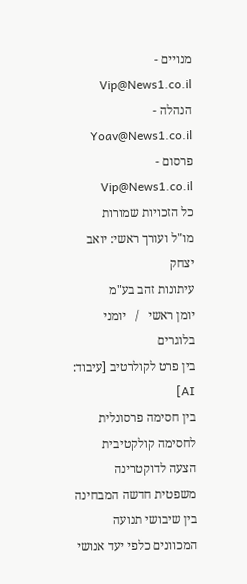מנויים - Vip@News1.co.il
הנהלה - Yoav@News1.co.il
פרסום - Vip@News1.co.il
כל הזכויות שמורות
מו"ל ועורך ראשי: יואב יצחק
עיתונות זהב בע"מ
יומן ראשי   /   יומני בלוגרים
בין פרט לקולרטיב [עיבוד: AI]
בין חסימה פרסונלית לחסימה קולקטיבית
הצעה לדוקטרינה משפטית חדשה המבחינה בין שיבושי תנועה המכוונים כלפי יעד אנושי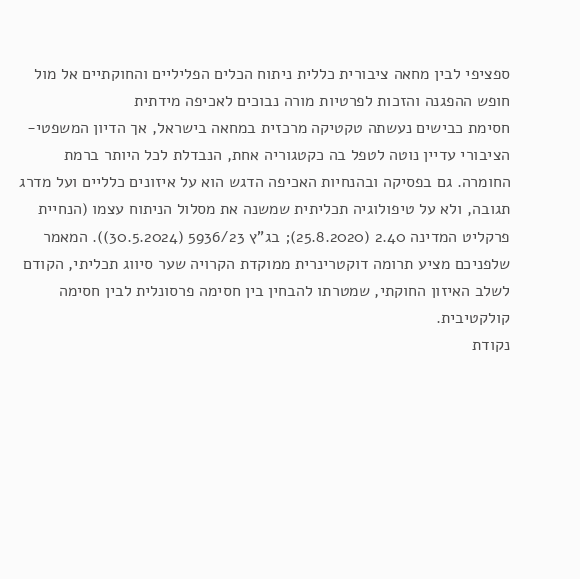ספציפי לבין מחאה ציבורית כללית ניתוח הכלים הפליליים והחוקתיים אל מול חופש ההפגנה והזכות לפרטיות מורה נבוכים לאכיפה מידתית
חסימת כבישים נעשתה טקטיקה מרכזית במחאה בישראל, אך הדיון המשפטי-הציבורי עדיין נוטה לטפל בה כקטגוריה אחת, הנבדלת לכל היותר ברמת החומרה. גם בפסיקה ובהנחיות האכיפה הדגש הוא על איזונים כלליים ועל מדרג תגובה, ולא על טיפולוגיה תכליתית שמשנה את מסלול הניתוח עצמו (הנחיית פרקליט המדינה 2.40 (25.8.2020); בג"ץ 5936/23 (30.5.2024)). המאמר שלפניכם מציע תרומה דוקטרינרית ממוקדת הקרויה שער סיווג תכליתי, הקודם לשלב האיזון החוקתי, שמטרתו להבחין בין חסימה פרסונלית לבין חסימה קולקטיבית.
נקודת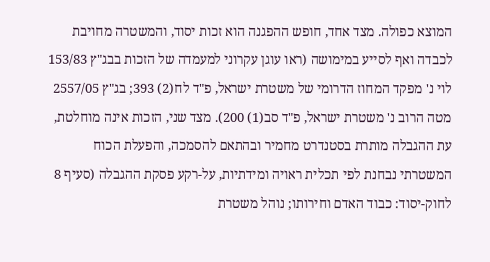המוצא כפולה. מצד אחד, חופש ההפגנה הוא זכות יסוד, והמשטרה מחויבת לכבדה ואף לסייע במימושה (ראו עוגן עקרוני למעמדה של הזכות בבג"ץ 153/83 לוי נ' מפקד המחוז הדרומי של משטרת ישראל, פ"ד לח(2) 393; בג"ץ 2557/05 מטה הרוב נ' משטרת ישראל, פ"ד סב(1) 200). מצד שני, הזכות אינה מוחלטת, עת ההגבלה מותרת בסטנדרט מחמיר ובהתאם להסמכה, והפעלת הכוח המשטרתי נבחנת לפי תכלית ראויה ומידתיות, על-רקע פסקת ההגבלה (סעיף 8 לחוק-יסוד: כבוד האדם וחירותו; נוהל משטרת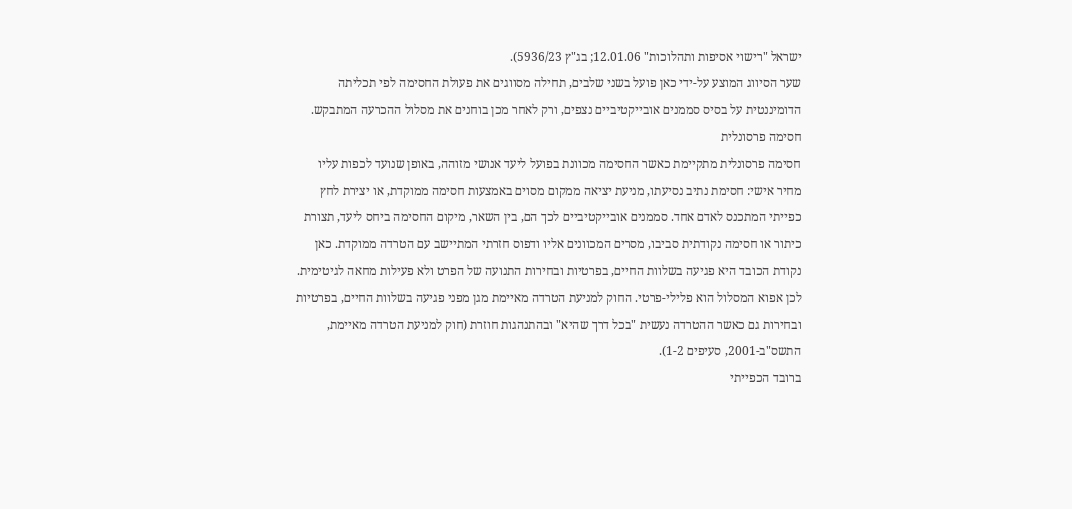ישראל "רישוי אסיפות ותהלוכות" 12.01.06; בג"ץ 5936/23).
שער הסיווג המוצע על-ידי כאן פועל בשני שלבים, תחילה מסווגים את פעולת החסימה לפי תכליתה הדומיננטית על בסיס סממנים אובייקטיביים נצפים, ורק לאחר מכן בוחנים את מסלול ההכרעה המתבקש.
חסימה פרסונלית
חסימה פרסונלית מתקיימת כאשר החסימה מכוונת בפועל ליעד אנושי מזוהה, באופן שנועד לכפות עליו מחיר אישי: חסימת נתיב נסיעתו, מניעת יציאה ממקום מסוים באמצעות חסימה ממוקדת, או יצירת לחץ כפייתי המתכנס לאדם אחד. סממנים אובייקטיביים לכך הם, בין השאר, מיקום החסימה ביחס ליעד, תצורת כיתור או חסימה נקודתית סביבו, מסרים המכוונים אליו ודפוס חזרתי המתיישב עם הטרדה ממוקדת. כאן נקודת הכובד היא פגיעה בשלוות החיים, בפרטיות ובחירות התנועה של הפרט ולא פעילות מחאה לגיטימית. לכן אפוא המסלול הוא פלילי-פרטי. החוק למניעת הטרדה מאיימת מגן מפני פגיעה בשלוות החיים, בפרטיות ובחירות גם כאשר ההטרדה נעשית "בכל דרך שהיא" ובהתנהגות חוזרת (חוק למניעת הטרדה מאיימת, התשס"ב-2001, סעיפים 1-2).
ברובד הכפייתי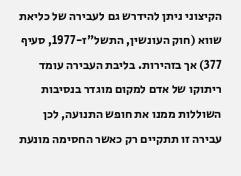הקיצוני ניתן להידרש גם לעבירה של כליאת שווא (חוק העונשין, התשל"ז-1977, סעיף 377) אך בזהירות. בליבת העבירה עומד ריתוקו של אדם למקום מוגדר בנסיבות השוללות ממנו את חופש התנועה, לכן עבירה זו תתקיים רק כאשר החסימה מונעת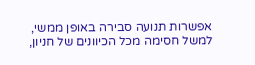אפשרות תנועה סבירה באופן ממשי, למשל חסימה מכל הכיוונים של חניון,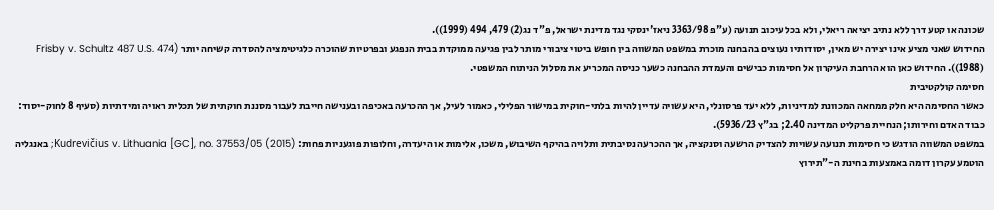שכונה או קטע דרך ללא נתיב יציאה ריאלי, ולא בכל עיכוב תנועה (ע"פ 3363/98 ניאז'ינסקי נגד מדינת ישראל, פ"ד נג(2) 479, 494 (1999)).
החידוש שאני מציע אינו יצירה יש מאין, יסודותיו נעוצים בהבחנה מוכרת במשפט המשווה בין חופש ביטוי ציבורי מותר לבין פגיעה ממוקדת בבית הנפגע ובפרטיות שהוכרה כלגיטימציה להסדרה קשיחה יותר (Frisby v. Schultz 487 U.S. 474 (1988)). החידוש כאן הוא הרחבת העיקרון אל חסימות כבישים והעמדת ההבחנה כשער כניסה המכריע את מסלול הניתוח המשפטי.
חסימה קולקטיבית
כאשר החסימה היא חלק ממחאה המכוונת למדיניות, ללא יעד פרסונלי, היא עשויה עדיין להיות בלתי-חוקית במישור הפלילי, כאמור לעיל, אך ההכרעה באכיפה ובענישה חייבת לעבור מסננת חוקתית של תכלית ראויה ומידתיות (סעיף 8 לחוק-יסוד: כבוד האדם וחירותו; הנחיית פרקליט המדינה 2.40; בג"ץ 5936/23).
במשפט המשווה הודגש כי חסימות תנועה עשויות להצדיק הרשעה וסנקציה, אך ההכרעה נסיבתית ותלויה בהיקף השיבוש, משכו, אלימות או היעדרה, וחלופות פוגעניות פחות: Kudrevičius v. Lithuania [GC], no. 37553/05 (2015); באנגליה הוטמע עקרון דומה באמצעות בחינת ה-"תירוץ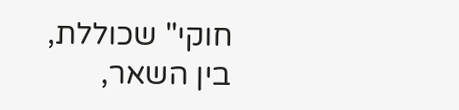חוקי" שכוללת, בין השאר,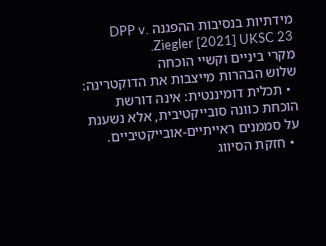מידתיות בנסיבות ההפגנה DPP v. Ziegler [2021] UKSC 23.
מקרי ביניים וקשיי הוכחה
שלוש הבהרות מייצבות את הדוקטרינה:
  • תכלית דומיננטית: אינה דורשת הוכחת כוונה סובייקטיבית, אלא נשענת על סממנים ראייתיים-אובייקטיביים.
  • חזקת הסיווג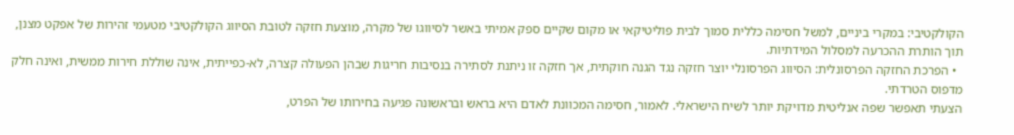הקולקטיבי: במקרי ביניים, למשל חסימה כללית סמוך לבית פוליטיקאי או מקום שקיים ספק אמיתי באשר לסיווגו של מקרה, מוצעת חזקה לטובת הסיווג הקולקטיבי מטעמי זהירות של אפקט מצנן, תוך הותרת ההכרעה למסלול המידתיות.
  • הפרכת החזקה הפרסונלית: הסיווג הפרסונלי יוצר חזקה נגד הגנה חוקתית, אך חזקה זו ניתנת לסתירה בנסיבות חריגות שבהן הפעולה קצרה, לא-כפייתית, אינה שוללת חירות ממשית, ואינה חלק מדפוס הטרדתי.
הצעתי תאפשר שפה אנליטית מדויקת יותר לשיח הישראלי. לאמור, חסימה המכוונת לאדם היא בראש ובראשונה פגיעה בחירותו של הפרט,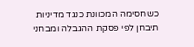כשחסימה המכוונת כנגד מדיניות תיבחן לפי פסקת ההגבלה ומבחני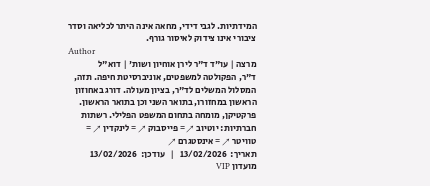המידתיות. לגבי דידי, מחאה אינה היתר לכליאה וסדר ציבורי אינו צידוק לאיסור גורף.
Author
מרצה | עו"ד ד"ר לירן אוחיון ושות' | דוא"ל
ד"ר, הפקולטה למשפטים, אוניברסיטת חיפה. תזה, המסלול המשלים לד"ר, בציון מעולה. דורג באחוזון הראשון במחזורו, בתואר השני וכן בתואר הראשון. פרקטיקן, מומחה בתחום המשפט הפלילי. רשתות חברתיות: יוטיוב ↗ = פייסבוק ↗ = לינקדין ↗ = טוויטר ↗ = אינסטגרם ↗
תאריך:  13/02/2026   |   עודכן:  13/02/2026
מועדון VIP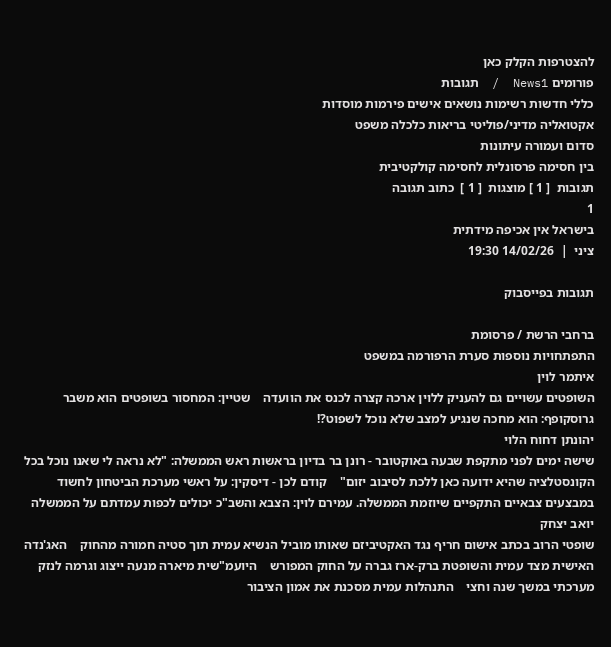להצטרפות הקלק כאן
פורומים News1  /  תגובות
כללי חדשות רשימות נושאים אישים פירמות מוסדות
אקטואליה מדיני/פוליטי בריאות כלכלה משפט
סדום ועמורה עיתונות
בין חסימה פרסונלית לחסימה קולקטיבית
תגובות  [ 1 ] מוצגות  [ 1 ]  כתוב תגובה
1
בישראל אין אכיפה מידתית
ציני  |  14/02/26 19:30

תגובות בפייסבוק

ברחבי הרשת / פרסומת
התפתחויות נוספות סערת הרפורמה במשפט
איתמר לוין
השופטים עשויים גם להעניק ללוין ארכה קצרה לכנס את הוועדה    שטיין: המחסור בשופטים הוא משבר    גרוסקופף: הוא מחכה שנגיע למצב שלא נוכל לשפוט?!
יהונתן דחוח הלוי
שישה ימים לפני מתקפת שבעה באוקטובר - רונן בר בדיון בראשות ראש הממשלה: "לא נראה לי שאנו נוכל בכל הקונסטלציה שהיא ידועה כאן ללכת לסיבוב יזום"    קודם לכן - דיסקין: על ראשי מערכת הביטחון לחשוד במבצעים צבאיים התקפיים שיוזמת הממשלה. עמירם לוין: הצבא והשב"כ יכולים לכפות עמדתם על הממשלה
יואב יצחק
שופטי הרוב בכתב אישום חריף נגד האקטיביזם שאותו מוביל הנשיא עמית תוך סטיה חמורה מהחוק    האג'נדה האישית מצד עמית והשופטת ברק-ארז גברה על החוק המפורש    היועמ"שית מיארה מנעה ייצוג וגרמה לנזק מערכתי במשך שנה וחצי    התנהלות עמית מסכנת את אמון הציבור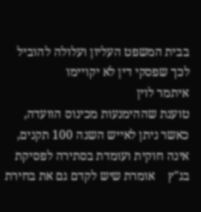בבית המשפט העליון ועלולה להוביל לכך שפסקי דין לא יקויימו
איתמר לוין
טוענת שההימנעות מכינוס הוועדה, כאשר ניתן לאייש השנה 100 תקנים, אינה חוקית ועומדת בסתירה לפסיקת בג"ץ    אומרת שיש לקדם גם את בחירת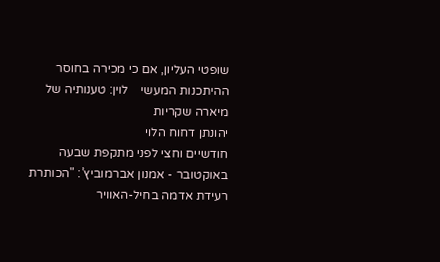שופטי העליון, אם כי מכירה בחוסר ההיתכנות המעשי    לוין: טענותיה של מיארה שקריות
יהונתן דחוח הלוי
חודשיים וחצי לפני מתקפת שבעה באוקטובר - אמנון אברמוביץ’: "הכותרת רעידת אדמה בחיל-האוויר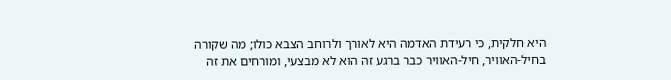היא חלקית, כי רעידת האדמה היא לאורך ולרוחב הצבא כולו; מה שקורה בחיל-האוויר, חיל-האוויר כבר ברגע זה הוא לא מבצעי, ומורחים את זה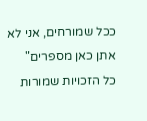ככל שמורחים, אני לא אתן כאן מספרים"
כל הזכויות שמורות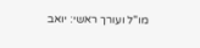מו"ל ועורך ראשי: יואב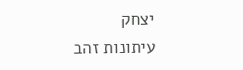יצחק
עיתונות זהב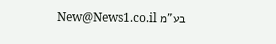בע"מ New@News1.co.il